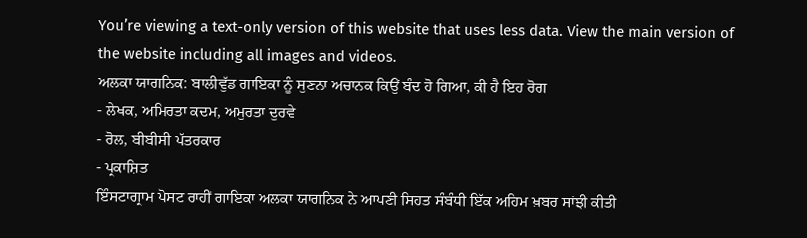You’re viewing a text-only version of this website that uses less data. View the main version of the website including all images and videos.
ਅਲਕਾ ਯਾਗਨਿਕ: ਬਾਲੀਵੁੱਡ ਗਾਇਕਾ ਨੂੰ ਸੁਣਨਾ ਅਚਾਨਕ ਕਿਉਂ ਬੰਦ ਹੋ ਗਿਆ, ਕੀ ਹੈ ਇਹ ਰੋਗ
- ਲੇਖਕ, ਅਮਿਰਤਾ ਕਦਮ, ਅਮੁਰਤਾ ਦੁਰਵੇ
- ਰੋਲ, ਬੀਬੀਸੀ ਪੱਤਰਕਾਰ
- ਪ੍ਰਕਾਸ਼ਿਤ
ਇੰਸਟਾਗ੍ਰਾਮ ਪੋਸਟ ਰਾਹੀਂ ਗਾਇਕਾ ਅਲਕਾ ਯਾਗਨਿਕ ਨੇ ਆਪਣੀ ਸਿਹਤ ਸੰਬੰਧੀ ਇੱਕ ਅਹਿਮ ਖ਼ਬਰ ਸਾਂਝੀ ਕੀਤੀ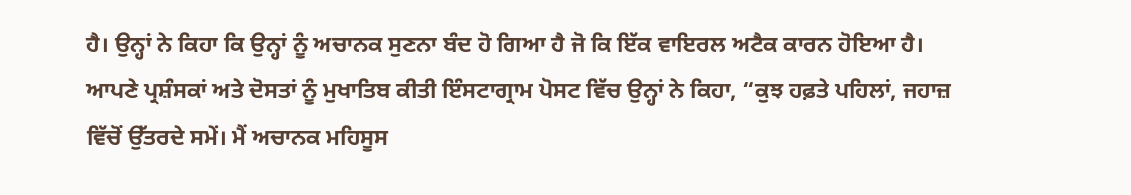ਹੈ। ਉਨ੍ਹਾਂ ਨੇ ਕਿਹਾ ਕਿ ਉਨ੍ਹਾਂ ਨੂੰ ਅਚਾਨਕ ਸੁਣਨਾ ਬੰਦ ਹੋ ਗਿਆ ਹੈ ਜੋ ਕਿ ਇੱਕ ਵਾਇਰਲ ਅਟੈਕ ਕਾਰਨ ਹੋਇਆ ਹੈ।
ਆਪਣੇ ਪ੍ਰਸ਼ੰਸਕਾਂ ਅਤੇ ਦੋਸਤਾਂ ਨੂੰ ਮੁਖਾਤਿਬ ਕੀਤੀ ਇੰਸਟਾਗ੍ਰਾਮ ਪੋਸਟ ਵਿੱਚ ਉਨ੍ਹਾਂ ਨੇ ਕਿਹਾ, “ਕੁਝ ਹਫ਼ਤੇ ਪਹਿਲਾਂ, ਜਹਾਜ਼ ਵਿੱਚੋਂ ਉੱਤਰਦੇ ਸਮੇਂ। ਮੈਂ ਅਚਾਨਕ ਮਹਿਸੂਸ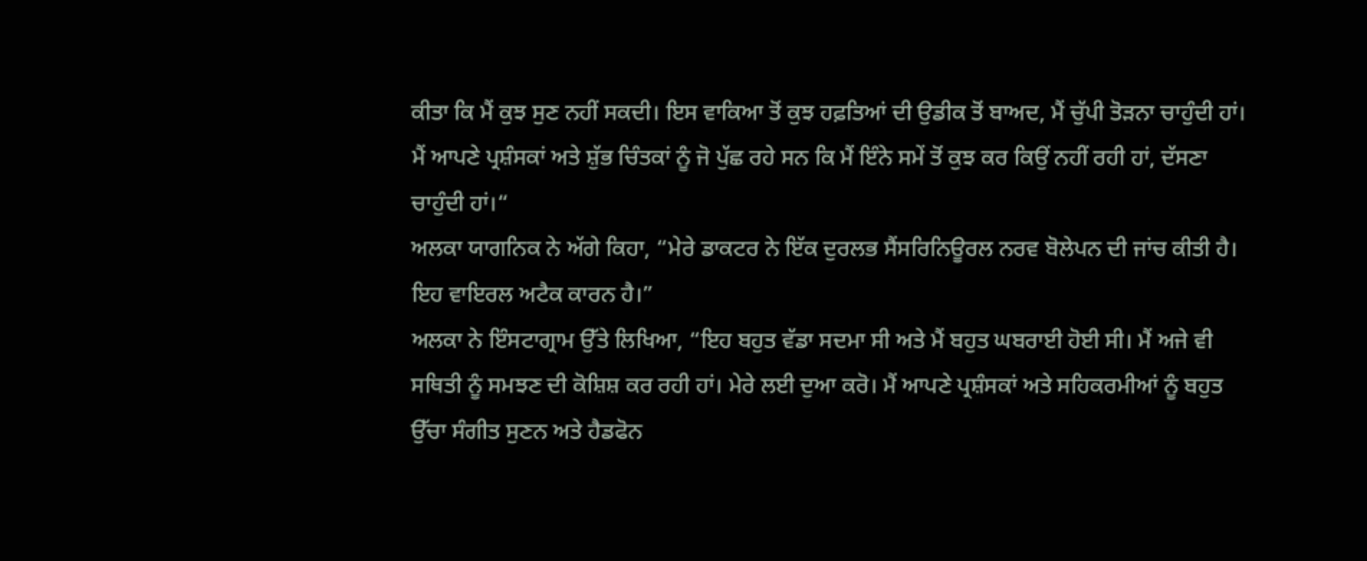ਕੀਤਾ ਕਿ ਮੈਂ ਕੁਝ ਸੁਣ ਨਹੀਂ ਸਕਦੀ। ਇਸ ਵਾਕਿਆ ਤੋਂ ਕੁਝ ਹਫ਼ਤਿਆਂ ਦੀ ਉਡੀਕ ਤੋਂ ਬਾਅਦ, ਮੈਂ ਚੁੱਪੀ ਤੋੜਨਾ ਚਾਹੁੰਦੀ ਹਾਂ। ਮੈਂ ਆਪਣੇ ਪ੍ਰਸ਼ੰਸਕਾਂ ਅਤੇ ਸ਼ੁੱਭ ਚਿੰਤਕਾਂ ਨੂੰ ਜੋ ਪੁੱਛ ਰਹੇ ਸਨ ਕਿ ਮੈਂ ਇੰਨੇ ਸਮੇਂ ਤੋਂ ਕੁਝ ਕਰ ਕਿਉਂ ਨਹੀਂ ਰਹੀ ਹਾਂ, ਦੱਸਣਾ ਚਾਹੁੰਦੀ ਹਾਂ।“
ਅਲਕਾ ਯਾਗਨਿਕ ਨੇ ਅੱਗੇ ਕਿਹਾ, “ਮੇਰੇ ਡਾਕਟਰ ਨੇ ਇੱਕ ਦੁਰਲਭ ਸੈਂਸਰਿਨਿਊਰਲ ਨਰਵ ਬੋਲੇਪਨ ਦੀ ਜਾਂਚ ਕੀਤੀ ਹੈ। ਇਹ ਵਾਇਰਲ ਅਟੈਕ ਕਾਰਨ ਹੈ।”
ਅਲਕਾ ਨੇ ਇੰਸਟਾਗ੍ਰਾਮ ਉੱਤੇ ਲਿਖਿਆ, “ਇਹ ਬਹੁਤ ਵੱਡਾ ਸਦਮਾ ਸੀ ਅਤੇ ਮੈਂ ਬਹੁਤ ਘਬਰਾਈ ਹੋਈ ਸੀ। ਮੈਂ ਅਜੇ ਵੀ ਸਥਿਤੀ ਨੂੰ ਸਮਝਣ ਦੀ ਕੋਸ਼ਿਸ਼ ਕਰ ਰਹੀ ਹਾਂ। ਮੇਰੇ ਲਈ ਦੁਆ ਕਰੋ। ਮੈਂ ਆਪਣੇ ਪ੍ਰਸ਼ੰਸਕਾਂ ਅਤੇ ਸਹਿਕਰਮੀਆਂ ਨੂੰ ਬਹੁਤ ਉੱਚਾ ਸੰਗੀਤ ਸੁਣਨ ਅਤੇ ਹੈਡਫੋਨ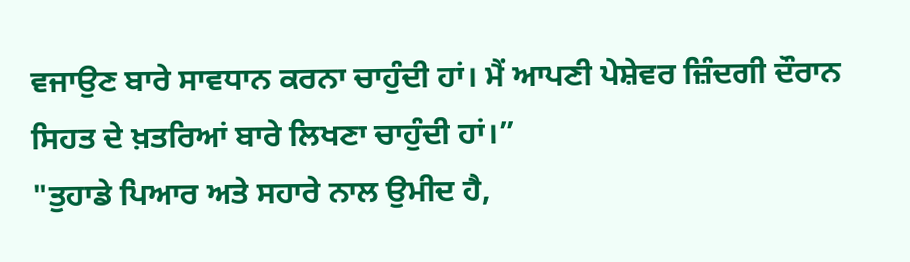ਵਜਾਉਣ ਬਾਰੇ ਸਾਵਧਾਨ ਕਰਨਾ ਚਾਹੁੰਦੀ ਹਾਂ। ਮੈਂ ਆਪਣੀ ਪੇਸ਼ੇਵਰ ਜ਼ਿੰਦਗੀ ਦੌਰਾਨ ਸਿਹਤ ਦੇ ਖ਼ਤਰਿਆਂ ਬਾਰੇ ਲਿਖਣਾ ਚਾਹੁੰਦੀ ਹਾਂ।”
"ਤੁਹਾਡੇ ਪਿਆਰ ਅਤੇ ਸਹਾਰੇ ਨਾਲ ਉਮੀਦ ਹੈ,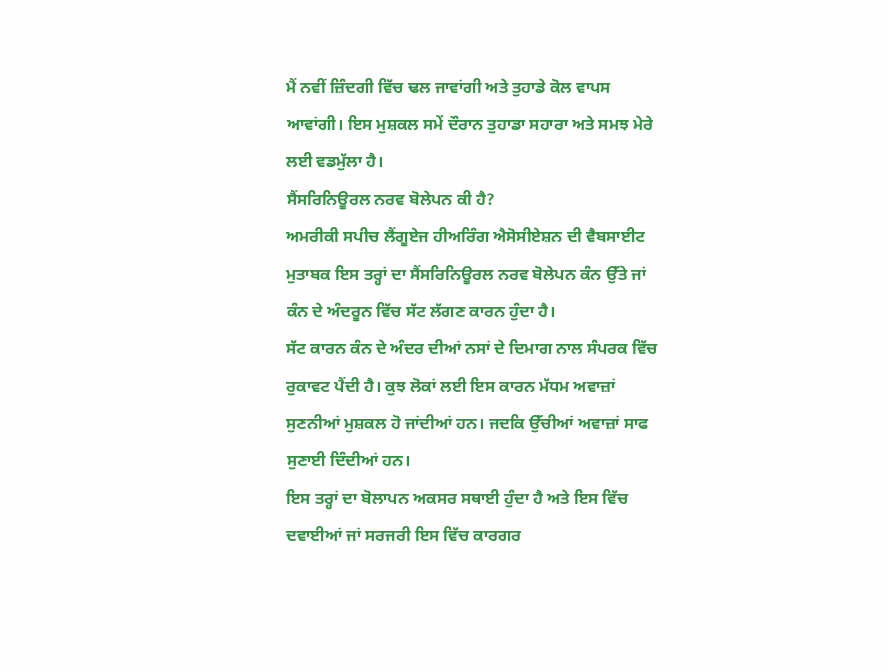ਮੈਂ ਨਵੀਂ ਜ਼ਿੰਦਗੀ ਵਿੱਚ ਢਲ ਜਾਵਾਂਗੀ ਅਤੇ ਤੁਹਾਡੇ ਕੋਲ ਵਾਪਸ ਆਵਾਂਗੀ। ਇਸ ਮੁਸ਼ਕਲ ਸਮੇਂ ਦੌਰਾਨ ਤੁਹਾਡਾ ਸਹਾਰਾ ਅਤੇ ਸਮਝ ਮੇਰੇ ਲਈ ਵਡਮੁੱਲਾ ਹੈ।
ਸੈਂਸਰਿਨਿਊਰਲ ਨਰਵ ਬੋਲੇਪਨ ਕੀ ਹੈ?
ਅਮਰੀਕੀ ਸਪੀਚ ਲੈਂਗੂਏਜ ਹੀਅਰਿੰਗ ਐਸੋਸੀਏਸ਼ਨ ਦੀ ਵੈਬਸਾਈਟ ਮੁਤਾਬਕ ਇਸ ਤਰ੍ਹਾਂ ਦਾ ਸੈਂਸਰਿਨਿਊਰਲ ਨਰਵ ਬੋਲੇਪਨ ਕੰਨ ਉੱਤੇ ਜਾਂ ਕੰਨ ਦੇ ਅੰਦਰੂਨ ਵਿੱਚ ਸੱਟ ਲੱਗਣ ਕਾਰਨ ਹੁੰਦਾ ਹੈ।
ਸੱਟ ਕਾਰਨ ਕੰਨ ਦੇ ਅੰਦਰ ਦੀਆਂ ਨਸਾਂ ਦੇ ਦਿਮਾਗ ਨਾਲ ਸੰਪਰਕ ਵਿੱਚ ਰੁਕਾਵਟ ਪੈਂਦੀ ਹੈ। ਕੁਝ ਲੋਕਾਂ ਲਈ ਇਸ ਕਾਰਨ ਮੱਧਮ ਅਵਾਜ਼ਾਂ ਸੁਣਨੀਆਂ ਮੁਸ਼ਕਲ ਹੋ ਜਾਂਦੀਆਂ ਹਨ। ਜਦਕਿ ਉੱਚੀਆਂ ਅਵਾਜ਼ਾਂ ਸਾਫ ਸੁਣਾਈ ਦਿੰਦੀਆਂ ਹਨ।
ਇਸ ਤਰ੍ਹਾਂ ਦਾ ਬੋਲਾਪਨ ਅਕਸਰ ਸਥਾਈ ਹੁੰਦਾ ਹੈ ਅਤੇ ਇਸ ਵਿੱਚ ਦਵਾਈਆਂ ਜਾਂ ਸਰਜਰੀ ਇਸ ਵਿੱਚ ਕਾਰਗਰ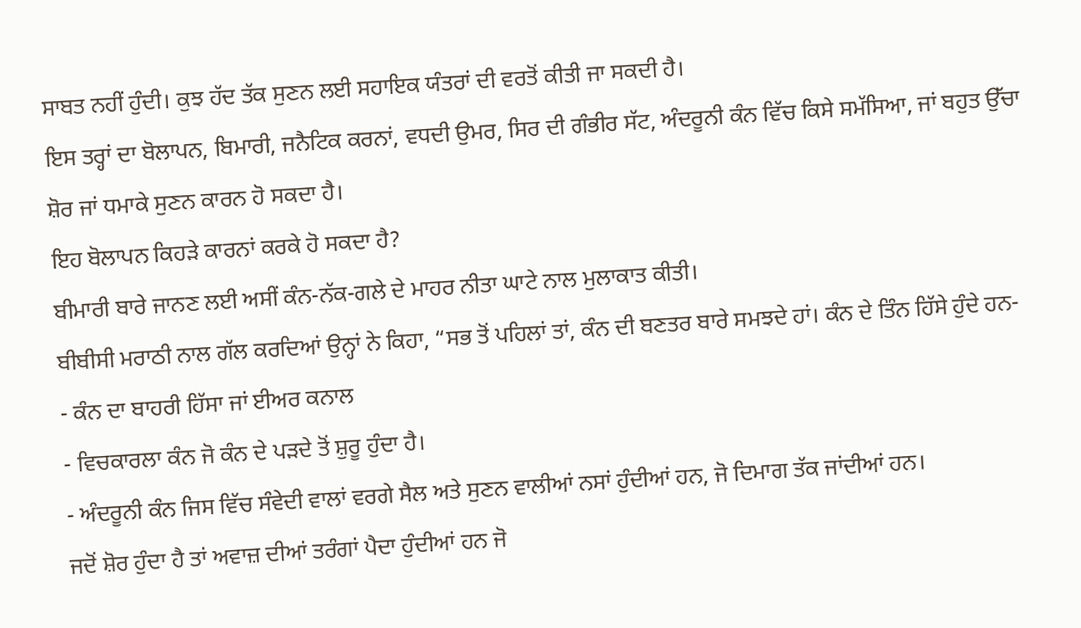ਸਾਬਤ ਨਹੀਂ ਹੁੰਦੀ। ਕੁਝ ਹੱਦ ਤੱਕ ਸੁਣਨ ਲਈ ਸਹਾਇਕ ਯੰਤਰਾਂ ਦੀ ਵਰਤੋਂ ਕੀਤੀ ਜਾ ਸਕਦੀ ਹੈ।
ਇਸ ਤਰ੍ਹਾਂ ਦਾ ਬੋਲਾਪਨ, ਬਿਮਾਰੀ, ਜਨੈਟਿਕ ਕਰਨਾਂ, ਵਧਦੀ ਉਮਰ, ਸਿਰ ਦੀ ਗੰਭੀਰ ਸੱਟ, ਅੰਦਰੂਨੀ ਕੰਨ ਵਿੱਚ ਕਿਸੇ ਸਮੱਸਿਆ, ਜਾਂ ਬਹੁਤ ਉੱਚਾ ਸ਼ੋਰ ਜਾਂ ਧਮਾਕੇ ਸੁਣਨ ਕਾਰਨ ਹੋ ਸਕਦਾ ਹੈ।
ਇਹ ਬੋਲਾਪਨ ਕਿਹੜੇ ਕਾਰਨਾਂ ਕਰਕੇ ਹੋ ਸਕਦਾ ਹੈ?
ਬੀਮਾਰੀ ਬਾਰੇ ਜਾਨਣ ਲਈ ਅਸੀਂ ਕੰਨ-ਨੱਕ-ਗਲੇ ਦੇ ਮਾਹਰ ਨੀਤਾ ਘਾਟੇ ਨਾਲ ਮੁਲਾਕਾਤ ਕੀਤੀ।
ਬੀਬੀਸੀ ਮਰਾਠੀ ਨਾਲ ਗੱਲ ਕਰਦਿਆਂ ਉਨ੍ਹਾਂ ਨੇ ਕਿਹਾ, “ਸਭ ਤੋਂ ਪਹਿਲਾਂ ਤਾਂ, ਕੰਨ ਦੀ ਬਣਤਰ ਬਾਰੇ ਸਮਝਦੇ ਹਾਂ। ਕੰਨ ਦੇ ਤਿੰਨ ਹਿੱਸੇ ਹੁੰਦੇ ਹਨ-
- ਕੰਨ ਦਾ ਬਾਹਰੀ ਹਿੱਸਾ ਜਾਂ ਈਅਰ ਕਨਾਲ
- ਵਿਚਕਾਰਲਾ ਕੰਨ ਜੋ ਕੰਨ ਦੇ ਪੜਦੇ ਤੋਂ ਸ਼ੁਰੂ ਹੁੰਦਾ ਹੈ।
- ਅੰਦਰੂਨੀ ਕੰਨ ਜਿਸ ਵਿੱਚ ਸੰਵੇਦੀ ਵਾਲਾਂ ਵਰਗੇ ਸੈਲ ਅਤੇ ਸੁਣਨ ਵਾਲੀਆਂ ਨਸਾਂ ਹੁੰਦੀਆਂ ਹਨ, ਜੋ ਦਿਮਾਗ ਤੱਕ ਜਾਂਦੀਆਂ ਹਨ।
ਜਦੋਂ ਸ਼ੋਰ ਹੁੰਦਾ ਹੈ ਤਾਂ ਅਵਾਜ਼ ਦੀਆਂ ਤਰੰਗਾਂ ਪੈਦਾ ਹੁੰਦੀਆਂ ਹਨ ਜੋ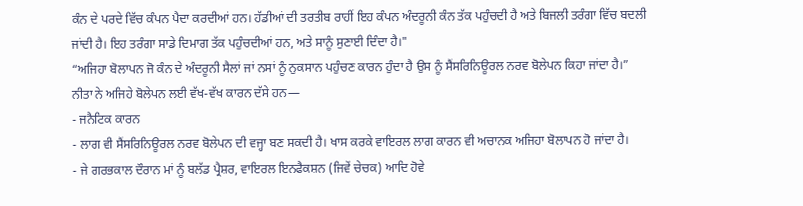ਕੰਨ ਦੇ ਪਰਦੇ ਵਿੱਚ ਕੰਪਨ ਪੈਦਾ ਕਰਦੀਆਂ ਹਨ। ਹੱਡੀਆਂ ਦੀ ਤਰਤੀਬ ਰਾਹੀਂ ਇਹ ਕੰਪਨ ਅੰਦਰੂਨੀ ਕੰਨ ਤੱਕ ਪਹੁੰਚਦੀ ਹੈ ਅਤੇ ਬਿਜਲੀ ਤਰੰਗਾ ਵਿੱਚ ਬਦਲੀ ਜਾਂਦੀ ਹੈ। ਇਹ ਤਰੰਗਾ ਸਾਡੇ ਦਿਮਾਗ ਤੱਕ ਪਹੁੰਚਦੀਆਂ ਹਨ, ਅਤੇ ਸਾਨੂੰ ਸੁਣਾਈ ਦਿੰਦਾ ਹੈ।"
“ਅਜਿਹਾ ਬੋਲਾਪਨ ਜੋ ਕੰਨ ਦੇ ਅੰਦਰੂਨੀ ਸੈਲਾਂ ਜਾਂ ਨਸਾਂ ਨੂੰ ਨੁਕਸਾਨ ਪਹੁੰਚਣ ਕਾਰਨ ਹੁੰਦਾ ਹੈ ਉਸ ਨੂੰ ਸੈਂਸਰਿਨਿਊਰਲ ਨਰਵ ਬੋਲੇਪਨ ਕਿਹਾ ਜਾਂਦਾ ਹੈ।”
ਨੀਤਾ ਨੇ ਅਜਿਹੇ ਬੋਲੇਪਨ ਲਈ ਵੱਖ-ਵੱਖ ਕਾਰਨ ਦੱਸੇ ਹਨ—
- ਜਨੈਟਿਕ ਕਾਰਨ
- ਲਾਗ ਵੀ ਸੈਂਸਰਿਨਿਊਰਲ ਨਰਵ ਬੋਲੇਪਨ ਦੀ ਵਜ੍ਹਾ ਬਣ ਸਕਦੀ ਹੈ। ਖਾਸ ਕਰਕੇ ਵਾਇਰਲ ਲਾਗ ਕਾਰਨ ਵੀ ਅਚਾਨਕ ਅਜਿਹਾ ਬੋਲਾਪਨ ਹੋ ਜਾਂਦਾ ਹੈ।
- ਜੇ ਗਰਭਕਾਲ ਦੌਰਾਨ ਮਾਂ ਨੂੰ ਬਲੱਡ ਪ੍ਰੈਸ਼ਰ, ਵਾਇਰਲ ਇਨਫੈਕਸ਼ਨ (ਜਿਵੇਂ ਚੇਚਕ) ਆਦਿ ਹੋਵੇ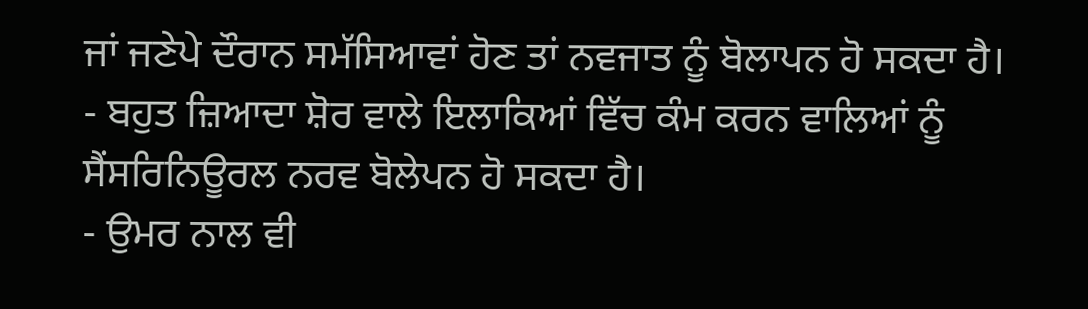ਜਾਂ ਜਣੇਪੇ ਦੌਰਾਨ ਸਮੱਸਿਆਵਾਂ ਹੋਣ ਤਾਂ ਨਵਜਾਤ ਨੂੰ ਬੋਲਾਪਨ ਹੋ ਸਕਦਾ ਹੈ।
- ਬਹੁਤ ਜ਼ਿਆਦਾ ਸ਼ੋਰ ਵਾਲੇ ਇਲਾਕਿਆਂ ਵਿੱਚ ਕੰਮ ਕਰਨ ਵਾਲਿਆਂ ਨੂੰ ਸੈਂਸਰਿਨਿਊਰਲ ਨਰਵ ਬੋਲੇਪਨ ਹੋ ਸਕਦਾ ਹੈ।
- ਉਮਰ ਨਾਲ ਵੀ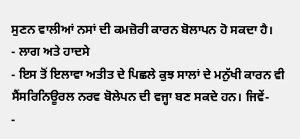ਸੁਣਨ ਵਾਲੀਆਂ ਨਸਾਂ ਦੀ ਕਮਜ਼ੋਰੀ ਕਾਰਨ ਬੋਲਾਪਨ ਹੋ ਸਕਦਾ ਹੈ।
- ਲਾਗ ਅਤੇ ਹਾਦਸੇ
- ਇਸ ਤੋਂ ਇਲਾਵਾ ਅਤੀਤ ਦੇ ਪਿਛਲੇ ਕੁਝ ਸਾਲਾਂ ਦੇ ਮਨੁੱਖੀ ਕਾਰਨ ਵੀ ਸੈਂਸਰਿਨਿਊਰਲ ਨਰਵ ਬੋਲੇਪਨ ਦੀ ਵਜ੍ਹਾ ਬਣ ਸਕਦੇ ਹਨ। ਜਿਵੇਂ-
-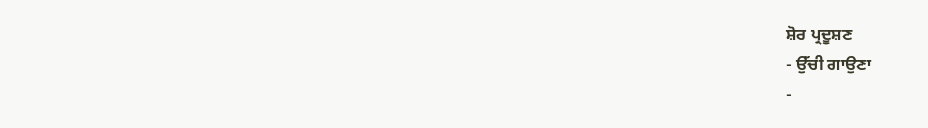ਸ਼ੋਰ ਪ੍ਰਦੂਸ਼ਣ
- ਉੱਚੀ ਗਾਉਣਾ
-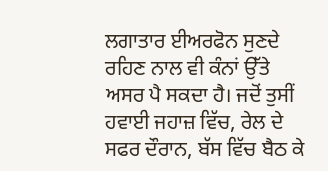ਲਗਾਤਾਰ ਈਅਰਫੋਨ ਸੁਣਦੇ ਰਹਿਣ ਨਾਲ ਵੀ ਕੰਨਾਂ ਉੱਤੇ ਅਸਰ ਪੈ ਸਕਦਾ ਹੈ। ਜਦੋਂ ਤੁਸੀਂ ਹਵਾਈ ਜਹਾਜ਼ ਵਿੱਚ, ਰੇਲ ਦੇ ਸਫਰ ਦੌਰਾਨ, ਬੱਸ ਵਿੱਚ ਬੈਠ ਕੇ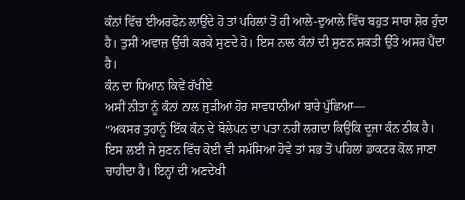ਕੰਨਾਂ ਵਿੱਚ ਈਅਰਫੋਨ ਲਾਉਂਦੇ ਹੋ ਤਾਂ ਪਹਿਲਾਂ ਤੋਂ ਹੀ ਆਲੇ-ਦੁਆਲੇ ਵਿੱਚ ਬਹੁਤ ਸਾਰਾ ਸ਼ੋਰ ਹੁੰਦਾ ਹੈ। ਤੁਸੀਂ ਅਵਾਜ਼ ਉੱਚੀ ਕਰਕੇ ਸੁਣਦੇ ਹੋ। ਇਸ ਨਾਲ ਕੰਨਾਂ ਦੀ ਸੁਣਨ ਸ਼ਕਤੀ ਉੱਤੇ ਅਸਰ ਪੈਂਦਾ ਹੈ।
ਕੰਨ ਦਾ ਧਿਆਨ ਕਿਵੇਂ ਰੱਖੀਏ
ਅਸੀਂ ਨੀਤਾ ਨੂੰ ਕੰਨਾਂ ਨਾਲ ਜੁੜੀਆਂ ਹੋਰ ਸਾਵਧਾਨੀਆਂ ਬਾਰੇ ਪੁੱਛਿਆ—
“ਅਕਸਰ ਤੁਹਾਨੂੰ ਇੱਕ ਕੰਨ ਦੇ ਬੋਲੇਪਨ ਦਾ ਪਤਾ ਨਹੀਂ ਲਗਦਾ ਕਿਉਂਕਿ ਦੂਜਾ ਕੰਨ ਠੀਕ ਹੈ। ਇਸ ਲਈ ਜੇ ਸੁਣਨ ਵਿੱਚ ਕੋਈ ਵੀ ਸਮੱਸਿਆ ਹੋਵੇ ਤਾਂ ਸਭ ਤੋਂ ਪਹਿਲਾਂ ਡਾਕਟਰ ਕੋਲ ਜਾਣਾ ਚਾਹੀਦਾ ਹੈ। ਇਨ੍ਹਾਂ ਦੀ ਅਣਦੇਖੀ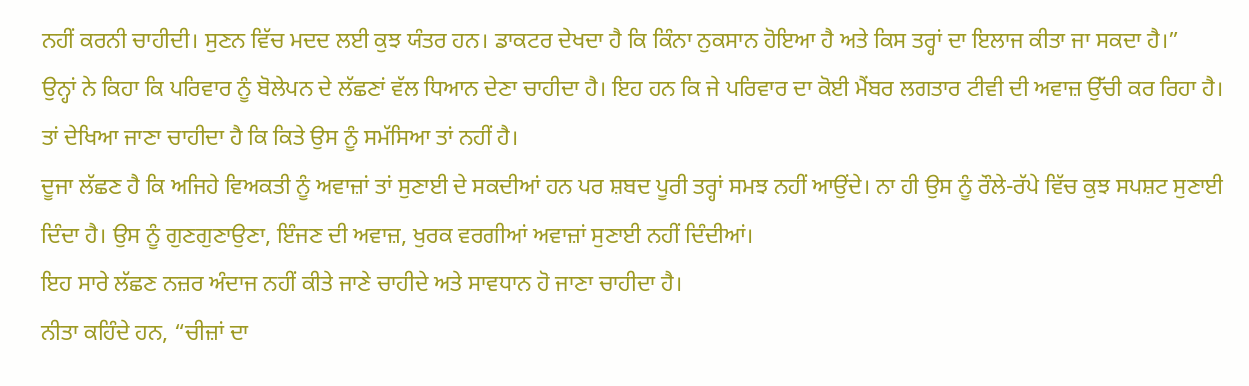ਨਹੀਂ ਕਰਨੀ ਚਾਹੀਦੀ। ਸੁਣਨ ਵਿੱਚ ਮਦਦ ਲਈ ਕੁਝ ਯੰਤਰ ਹਨ। ਡਾਕਟਰ ਦੇਖਦਾ ਹੈ ਕਿ ਕਿੰਨਾ ਨੁਕਸਾਨ ਹੋਇਆ ਹੈ ਅਤੇ ਕਿਸ ਤਰ੍ਹਾਂ ਦਾ ਇਲਾਜ ਕੀਤਾ ਜਾ ਸਕਦਾ ਹੈ।”
ਉਨ੍ਹਾਂ ਨੇ ਕਿਹਾ ਕਿ ਪਰਿਵਾਰ ਨੂੰ ਬੋਲੇਪਨ ਦੇ ਲੱਛਣਾਂ ਵੱਲ ਧਿਆਨ ਦੇਣਾ ਚਾਹੀਦਾ ਹੈ। ਇਹ ਹਨ ਕਿ ਜੇ ਪਰਿਵਾਰ ਦਾ ਕੋਈ ਮੈਂਬਰ ਲਗਤਾਰ ਟੀਵੀ ਦੀ ਅਵਾਜ਼ ਉੱਚੀ ਕਰ ਰਿਹਾ ਹੈ। ਤਾਂ ਦੇਖਿਆ ਜਾਣਾ ਚਾਹੀਦਾ ਹੈ ਕਿ ਕਿਤੇ ਉਸ ਨੂੰ ਸਮੱਸਿਆ ਤਾਂ ਨਹੀਂ ਹੈ।
ਦੂਜਾ ਲੱਛਣ ਹੈ ਕਿ ਅਜਿਹੇ ਵਿਅਕਤੀ ਨੂੰ ਅਵਾਜ਼ਾਂ ਤਾਂ ਸੁਣਾਈ ਦੇ ਸਕਦੀਆਂ ਹਨ ਪਰ ਸ਼ਬਦ ਪੂਰੀ ਤਰ੍ਹਾਂ ਸਮਝ ਨਹੀਂ ਆਉਂਦੇ। ਨਾ ਹੀ ਉਸ ਨੂੰ ਰੌਲੇ-ਰੱਪੇ ਵਿੱਚ ਕੁਝ ਸਪਸ਼ਟ ਸੁਣਾਈ ਦਿੰਦਾ ਹੈ। ਉਸ ਨੂੰ ਗੁਣਗੁਣਾਉਣਾ, ਇੰਜਣ ਦੀ ਅਵਾਜ਼, ਖੁਰਕ ਵਰਗੀਆਂ ਅਵਾਜ਼ਾਂ ਸੁਣਾਈ ਨਹੀਂ ਦਿੰਦੀਆਂ।
ਇਹ ਸਾਰੇ ਲੱਛਣ ਨਜ਼ਰ ਅੰਦਾਜ ਨਹੀਂ ਕੀਤੇ ਜਾਣੇ ਚਾਹੀਦੇ ਅਤੇ ਸਾਵਧਾਨ ਹੋ ਜਾਣਾ ਚਾਹੀਦਾ ਹੈ।
ਨੀਤਾ ਕਹਿੰਦੇ ਹਨ, “ਚੀਜ਼ਾਂ ਦਾ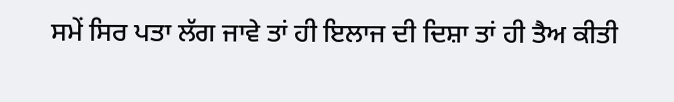ਸਮੇਂ ਸਿਰ ਪਤਾ ਲੱਗ ਜਾਵੇ ਤਾਂ ਹੀ ਇਲਾਜ ਦੀ ਦਿਸ਼ਾ ਤਾਂ ਹੀ ਤੈਅ ਕੀਤੀ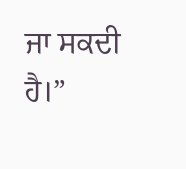ਜਾ ਸਕਦੀ ਹੈ।”